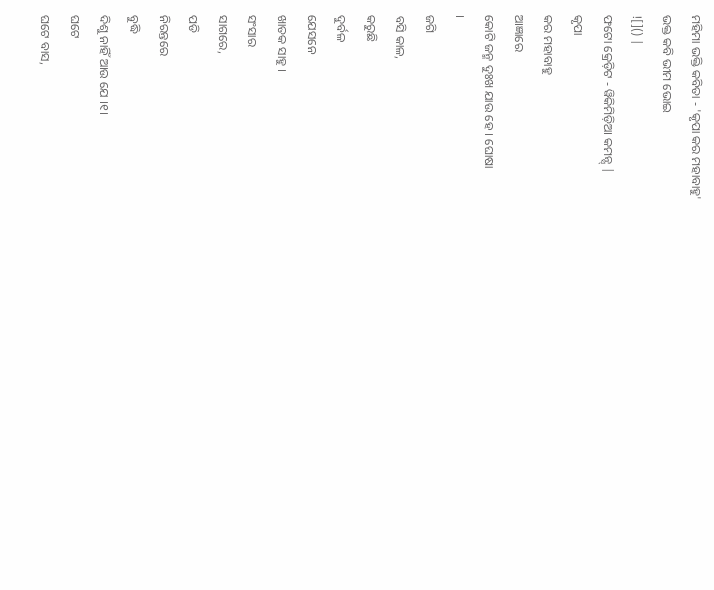ମହିମା ଭକ୍ତି କବିତା - 'କୃପା କର ମହାବାହୁ'
ଭକ୍ତ କବି ଭୀମ ଭୋଇ
![]() |
ଫଟୋ କ୍ରେଡ଼ିଟ - ୱିକିମିଡ଼ିଆ କମନ୍ସ୍ |
କୃପା
କର ମହାବାହୁ
ଆଜ୍ଞାରେ
କୋଟି ଜନ୍ମ ଦୁଃଖ ଯାଉ ହେ । ଘୋଷା
।
ଜଗି
ବସି କାଳ,
କରୁଛି
ଦୁର୍ବଳ
ଯେସନେ
ଖାତକ ସାହୁ ।
ସଂସାର
ସାଗରେ,
ପଡି
ନିରନ୍ତରେ
ବୁଦ୍ଧି
ଦିଶୁ ନାହିଁ ଆଉ ଯେ ।୧।
ଘଟେ
ଘଟେ ବାସ,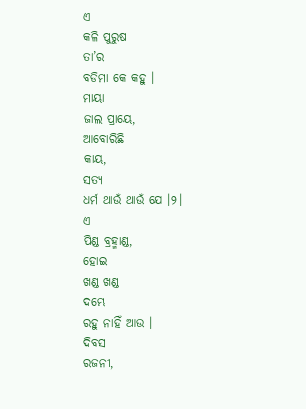ଏ
କଳି ପୁରୁଷ
ତା’ର
ବଡିମା କେ କହୁ ।
ମାୟା
ଜାଲ ପ୍ରାୟେ,
ଆବୋରିଛି
କାୟ,
ସତ୍ୟ
ଧର୍ମ ଥାଉଁ ଥାଉଁ ଯେ ।୨।
ଏ
ପିଣ୍ଡ ବ୍ରହ୍ମାଣ୍ଡ,
ହୋଇ
ଖଣ୍ଡ ଖଣ୍ଡ
ଦମ୍ଭେ
ରହୁ ନାହିଁ ଆଉ ।
ଦିବସ
ରଜନୀ,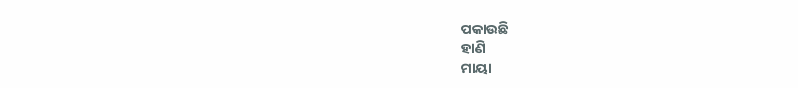ପକାଉଛି
ହାଣି
ମାୟା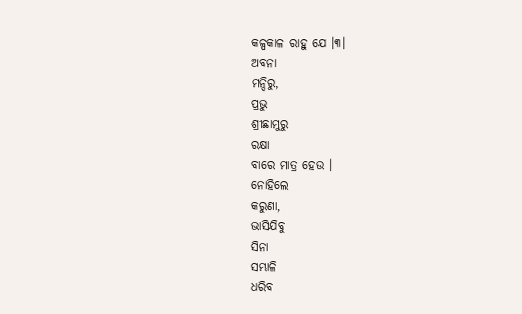କଳ୍ପକାଳ ରାହୁ ଯେ ।୩।
ଅବନା
ମନ୍ଦିରୁ,
ପ୍ରଭୁ
ଶ୍ରୀଛାମୁରୁ
ରକ୍ଷା
ବାରେ ମାତ୍ର ହେଉ ।
ନୋହିଲେ
କରୁଣା,
ଭାସିଯିବୁ
ସିନା
ସମ୍ଭାଳି
ଧରିବ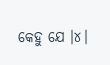କେହୁ ଯେ ।୪।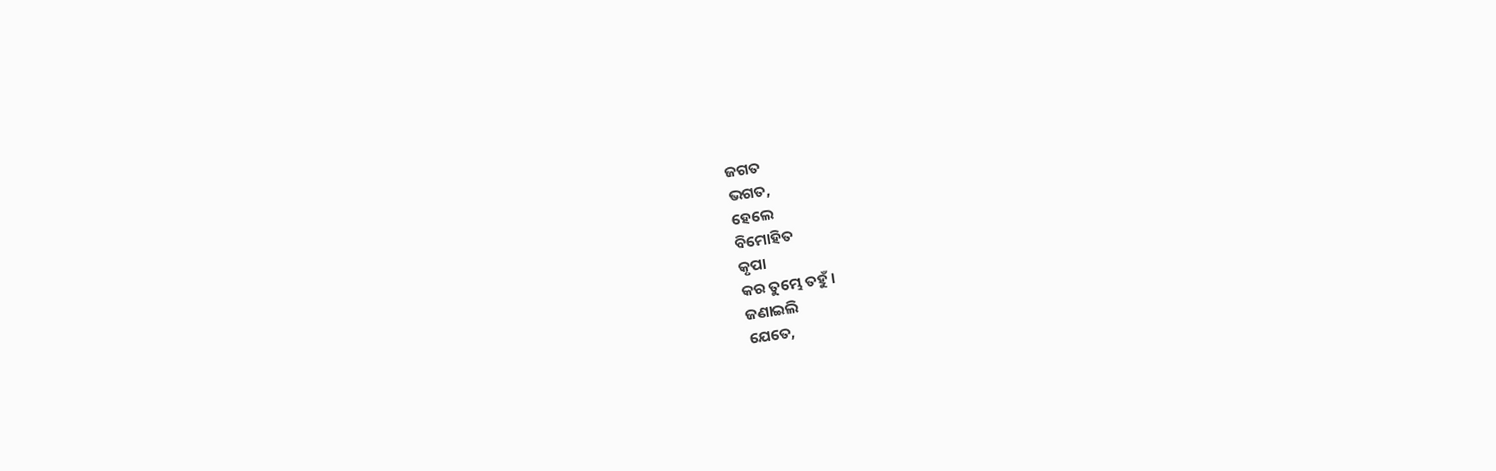ଜଗତ
ଭଗତ,
ହେଲେ
ବିମୋହିତ
କୃପା
କର ତୁମ୍ଭେ ତହୁଁ ।
ଜଣାଇଲି
ଯେତେ,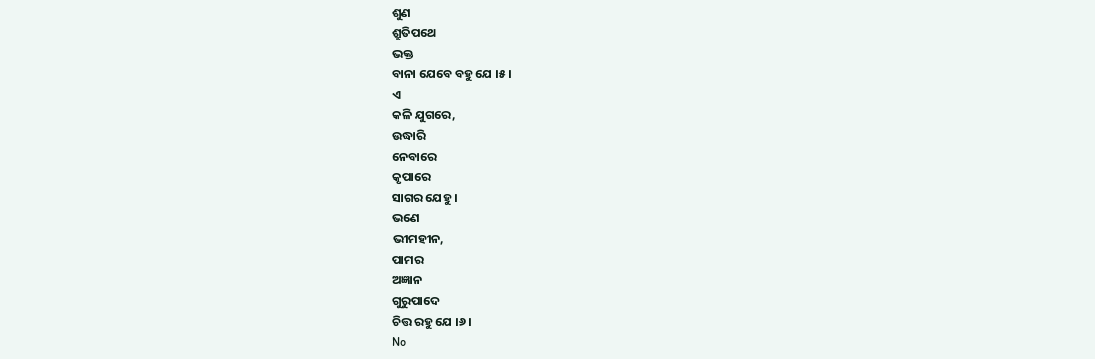ଶୁଣ
ଶ୍ରୁତିପଥେ
ଭକ୍ତ
ବାନା ଯେବେ ବହୁ ଯେ ।୫।
ଏ
କଳି ଯୁଗରେ,
ଉଦ୍ଧାରି
ନେବାରେ
କୃପାରେ
ସାଗର ଯେହୁ ।
ଭଣେ
ଭୀମହୀନ,
ପାମର
ଅଜ୍ଞାନ
ଗୁରୁପାଦେ
ଚିତ୍ତ ରହୁ ଯେ ।୬।
No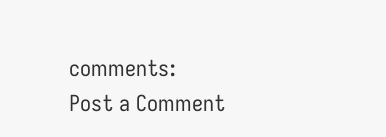comments:
Post a Comment